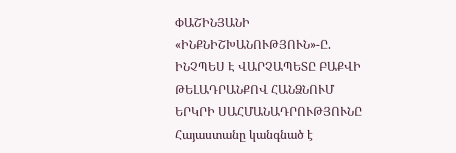ՓԱՇԻՆՅԱՆԻ «ԻՆՔՆԻՇԽԱՆՈՒԹՅՈՒՆ»-Ը. ԻՆՉՊԵՍ Է ՎԱՐՉԱՊԵՏԸ ԲԱՔՎԻ ԹԵԼԱԴՐԱՆՔՈՎ ՀԱՆՁՆՈՒՄ ԵՐԿՐԻ ՍԱՀՄԱՆԱԴՐՈՒԹՅՈՒՆԸ
Հայաստանը կանգնած է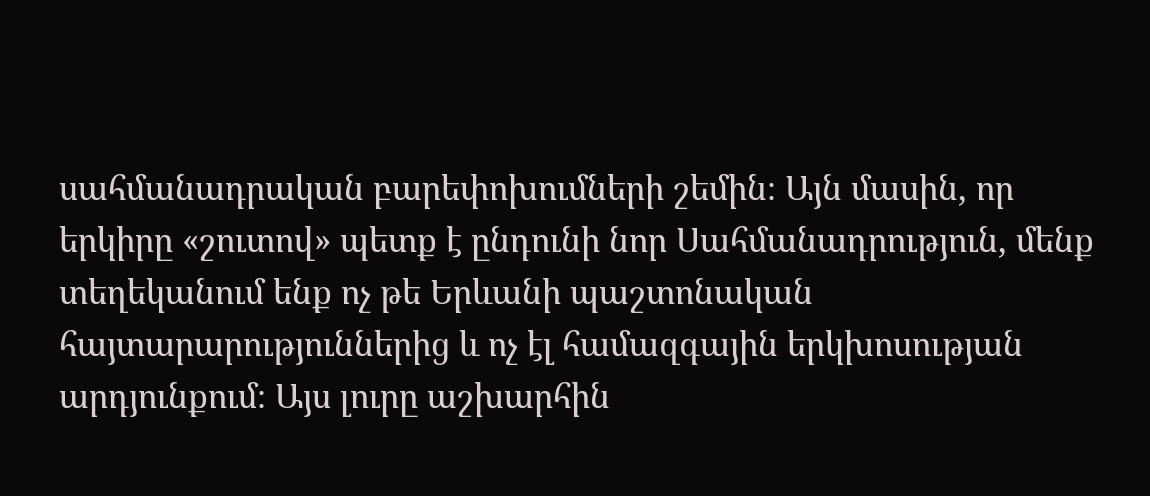սահմանադրական բարեփոխումների շեմին։ Այն մասին, որ երկիրը «շուտով» պետք է ընդունի նոր Սահմանադրություն, մենք տեղեկանում ենք ոչ թե Երևանի պաշտոնական հայտարարություններից և ոչ էլ համազգային երկխոսության արդյունքում։ Այս լուրը աշխարհին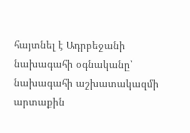հայտնել է Ադրբեջանի նախագահի օգնականը՝ նախագահի աշխատակազմի արտաքին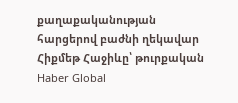քաղաքականության հարցերով բաժնի ղեկավար Հիքմեթ Հաջիևը՝ թուրքական Haber Global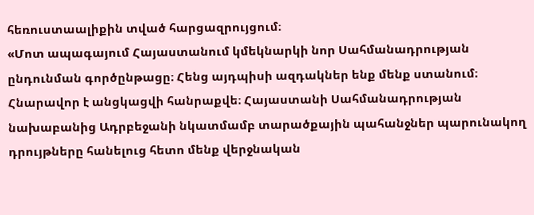հեռուստաալիքին տված հարցազրույցում։
«Մոտ ապագայում Հայաստանում կմեկնարկի նոր Սահմանադրության ընդունման գործընթացը։ Հենց այդպիսի ազդակներ ենք մենք ստանում։ Հնարավոր է անցկացվի հանրաքվե։ Հայաստանի Սահմանադրության նախաբանից Ադրբեջանի նկատմամբ տարածքային պահանջներ պարունակող դրույթները հանելուց հետո մենք վերջնական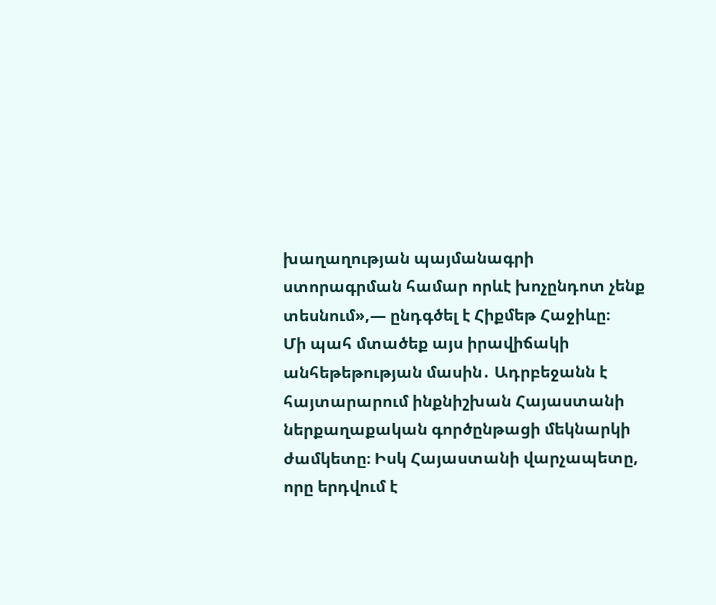խաղաղության պայմանագրի ստորագրման համար որևէ խոչընդոտ չենք տեսնում»,— ընդգծել է Հիքմեթ Հաջիևը։
Մի պահ մտածեք այս իրավիճակի անհեթեթության մասին․ Ադրբեջանն է հայտարարում ինքնիշխան Հայաստանի ներքաղաքական գործընթացի մեկնարկի ժամկետը։ Իսկ Հայաստանի վարչապետը, որը երդվում է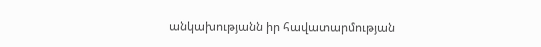անկախությանն իր հավատարմության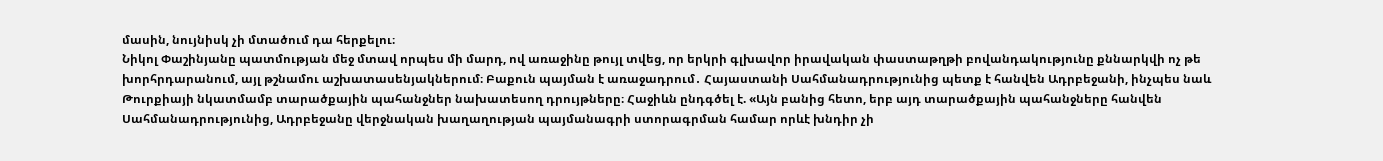մասին, նույնիսկ չի մտածում դա հերքելու։
Նիկոլ Փաշինյանը պատմության մեջ մտավ որպես մի մարդ, ով առաջինը թույլ տվեց, որ երկրի գլխավոր իրավական փաստաթղթի բովանդակությունը քննարկվի ոչ թե խորհրդարանում, այլ թշնամու աշխատասենյակներում։ Բաքուն պայման է առաջադրում․ Հայաստանի Սահմանադրությունից պետք է հանվեն Ադրբեջանի, ինչպես նաև Թուրքիայի նկատմամբ տարածքային պահանջներ նախատեսող դրույթները։ Հաջիևն ընդգծել է. «Այն բանից հետո, երբ այդ տարածքային պահանջները հանվեն Սահմանադրությունից, Ադրբեջանը վերջնական խաղաղության պայմանագրի ստորագրման համար որևէ խնդիր չի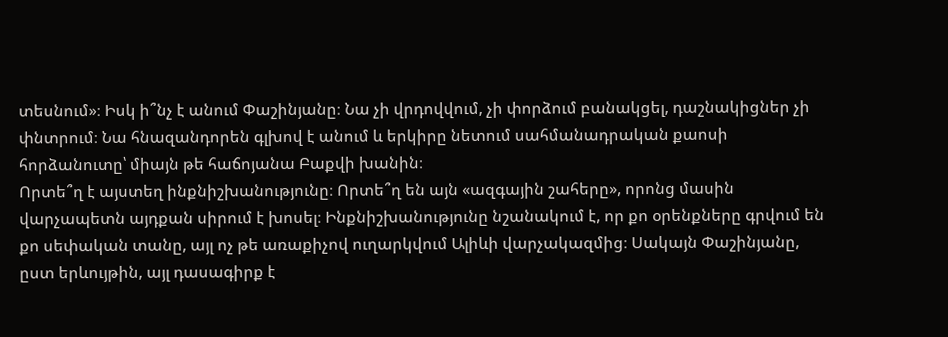տեսնում»։ Իսկ ի՞նչ է անում Փաշինյանը։ Նա չի վրդովվում, չի փորձում բանակցել, դաշնակիցներ չի փնտրում։ Նա հնազանդորեն գլխով է անում և երկիրը նետում սահմանադրական քաոսի հորձանուտը՝ միայն թե հաճոյանա Բաքվի խանին։
Որտե՞ղ է այստեղ ինքնիշխանությունը։ Որտե՞ղ են այն «ազգային շահերը», որոնց մասին վարչապետն այդքան սիրում է խոսել։ Ինքնիշխանությունը նշանակում է, որ քո օրենքները գրվում են քո սեփական տանը, այլ ոչ թե առաքիչով ուղարկվում Ալիևի վարչակազմից։ Սակայն Փաշինյանը, ըստ երևույթին, այլ դասագիրք է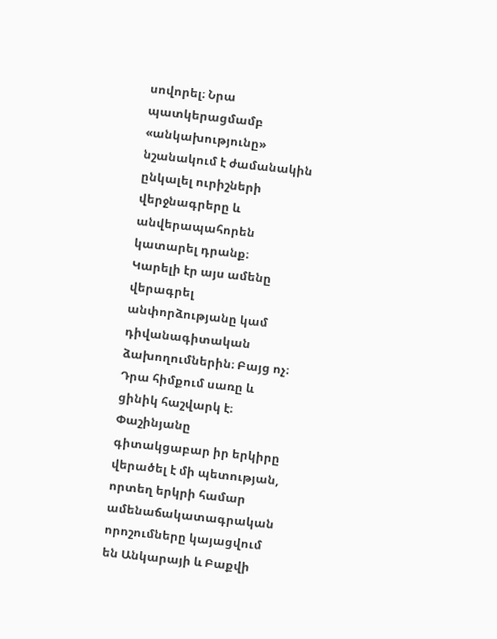սովորել։ Նրա պատկերացմամբ «անկախությունը» նշանակում է ժամանակին ընկալել ուրիշների վերջնագրերը և անվերապահորեն կատարել դրանք։
Կարելի էր այս ամենը վերագրել անփորձությանը կամ դիվանագիտական ձախողումներին։ Բայց ոչ։ Դրա հիմքում սառը և ցինիկ հաշվարկ է։ Փաշինյանը գիտակցաբար իր երկիրը վերածել է մի պետության, որտեղ երկրի համար ամենաճակատագրական որոշումները կայացվում են Անկարայի և Բաքվի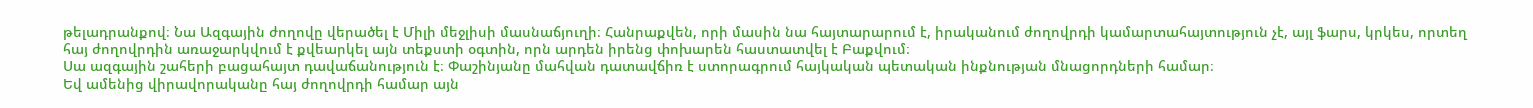թելադրանքով։ Նա Ազգային ժողովը վերածել է Միլի մեջլիսի մասնաճյուղի։ Հանրաքվեն, որի մասին նա հայտարարում է, իրականում ժողովրդի կամարտահայտություն չէ, այլ ֆարս, կրկես, որտեղ հայ ժողովրդին առաջարկվում է քվեարկել այն տեքստի օգտին, որն արդեն իրենց փոխարեն հաստատվել է Բաքվում։
Սա ազգային շահերի բացահայտ դավաճանություն է։ Փաշինյանը մահվան դատավճիռ է ստորագրում հայկական պետական ինքնության մնացորդների համար։
Եվ ամենից վիրավորականը հայ ժողովրդի համար այն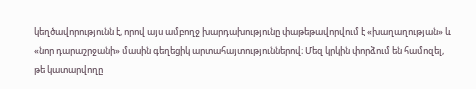կեղծավորությունն է, որով այս ամբողջ խարդախությունը փաթեթավորվում է «խաղաղության» և «նոր դարաշրջանի» մասին գեղեցիկ արտահայտություններով։ Մեզ կրկին փորձում են համոզել, թե կատարվողը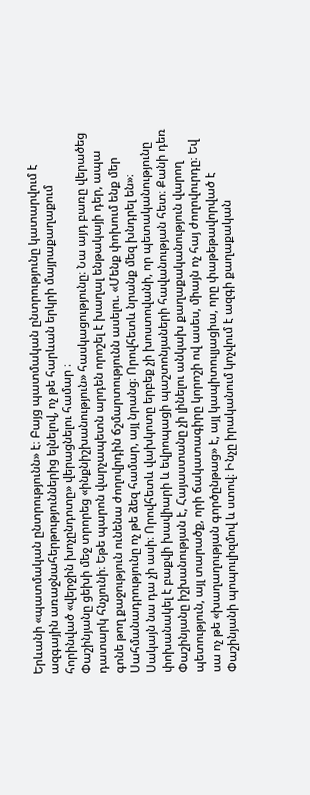Երևանի «պատմական ընտրությունն» է։ Բայց պատմական ընտրությունը կատարվում է ազգային առաջնահերթություններից ելնելով, ոչ թե հարևան երկրի մայրաքաղաքում հորինված «վերջին խոչընդոտը» վերացնելու համար ։
Փաշինյանը ցեխի մեջ տրորեց «ինքնիշխանություն» հասկացությունը։ Նա այդ բառը վերածեց դատարկ հնչյունի։ Եթե պարոն վարչապետն արդեն որոշել է խաղալ ենթակայի դեր, ապա գոնե թող քաջություն ունենա ժողովրդին ճշմարտությունն ասելու. «Մենք փոխում ենք մեր Սահմանադրությունը ոչ թե ձեզ համար, այլ նրանց։ Որովհետև նրանք մեզ խնդրել են»։
Սակայն նա դա չի ասի։ Որովհետև վախկոտը երբեք չի խոստովանի, որ պետականությունը փոխանակել է բաքվի խավիարի և եվրոպացի պաշտոնյաների հավանության հետ։ Քանի դեռ Փաշինյանը իշխանության է, Հայաստանը չի լինելու անկախ քաղաքականություն վարող պետություն, այլ տարածք, որի ճակատագիրը կորոշի ով ասես, միայն ոչ հայ ժողովուրդը։ Եվ սա ոչ թե «խաղաղության գործընթաց» է, այլ կապիտուլյացիա, որը փաթեթավորված է Փաշինյանի պոպուլիզմով և ստով։ Ինչը իրականում կոչվում է ազգի քաղաքական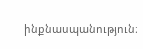ինքնասպանություն։